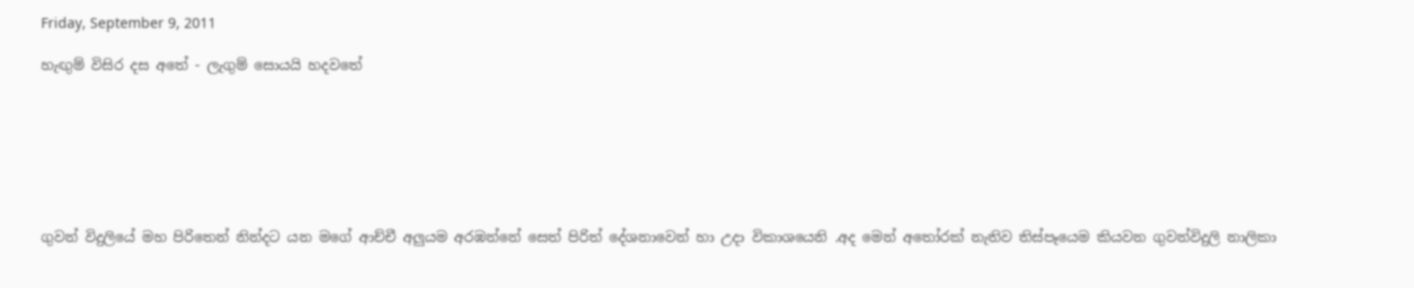Friday, September 9, 2011

හැඟුම් විසිර දස අතේ - ලැගුම් සොයයි හදවතේ







ගුවන් විදුලියේ මහ පිරිතෙන් නින්දට යන මගේ ආච්චී අලුයම අරඹන්නේ සෙත් පිරිත් දේශනාවෙන් හා උදා විකාශයෙනි .අද මෙන් අතෝරක් නැතිව තිස්පෑයෙම කියවන ගුවන්විදුලි නාලිකා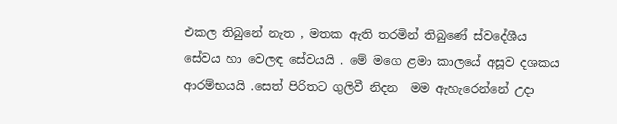එකල තිබුනේ නැත , මතක ඇති තරමින් තිබුණේ ස්වදේශීය සේවය හා වෙලඳ සේවයයි . මේ මගෙ ළමා කාලයේ අසූව දශකය ආරම්භයයි .සෙත් පිරිතට ගුලිවී නිදන  මම ඇහැරෙන්නේ උදා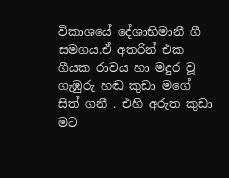විකාශයේ දේශාභිමානී ගී සමගය.ඒ අතරින් එක ගීයක රාවය හා මදුර වූ ගැඹුරු හඬ කුඩා මගේ සිත් ගනී . එහි අරුත කුඩා මට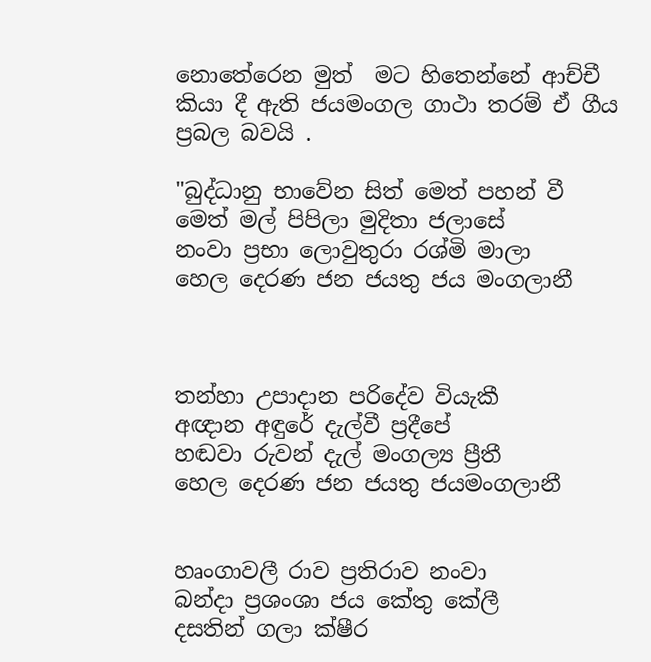නොතේරෙන මුත්  මට හිතෙන්නේ ආච්චී කියා දී ඇති ජයමංගල ගාථා තරම් ඒ ගීය ප්‍රබල බවයි .

"බුද්ධානු භාවේන සිත් මෙත් පහන් වී
මෙත් මල් පිපිලා මුදිතා ජලාසේ
නංවා ප්‍රභා ලොවුතුරා රශ්මි මාලා
හෙල දෙරණ ජන ජයතු ජය මංගලානී



තන්හා උපාදාන පරිදේව වියැකී
අඥාන අඳුරේ දැල්වී ප්‍රදීපේ
හඬවා රුවන් දැල් මංගල්‍ය ප්‍රීතී
හෙල දෙරණ ජන ජයතු ජයමංගලානී


හෘංගාවලී රාව ප්‍රතිරාව නංවා
බන්දා ප්‍රශංශා ජය කේතු කේලී
දසතින් ගලා ක්ෂීර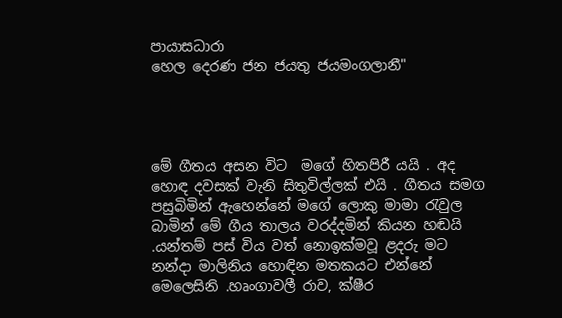පායාසධාරා
හෙල දෙරණ ජන ජයතු ජයමංගලානී"




මේ ගීතය අසන විට  මගේ හිතපිරී යයි . අද හොඳ දවසක් වැනි සිතුවිල්ලක් එයි . ගීතය සමග පසුබිමින් ඇහෙන්නේ මගේ ලොකු මාමා රැවුල බාමින් මේ ගීය තාලය වරද්දමින් කියන හඬයි .යන්තම් පස් විය වත් නොඉක්මවූ ළදරු මට නන්දා මාලිනිය හොඳින මතකයට එන්නේ මෙලෙසිනි .හෘංගාවලී රාව, ක්ෂීර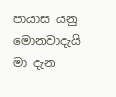පායාස යනු මොනවාදැයි මා දැන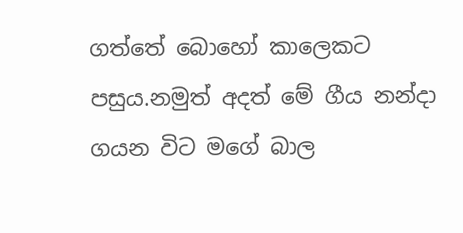ගත්තේ බොහෝ කාලෙකට පසුය.නමුත් අදත් මේ ගීය නන්දා ගයන විට මගේ බාල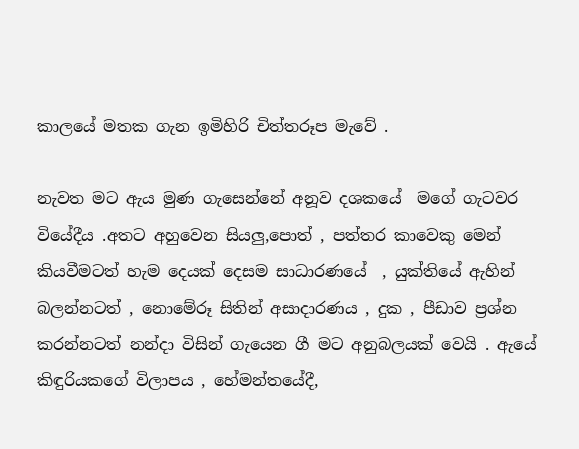කාලයේ මතක ගැන ඉමිහිරි චිත්තරූප මැවේ .

නැවත මට ඇය මුණ ගැසෙන්නේ අනූව දශකයේ  මගේ ගැටවර වියේදීය .අතට අහුවෙන සියලු,පොත් , පත්තර කාවෙකු මෙන් කියවීමටත් හැම දෙයක් දෙසම සාධාරණයේ  , යුක්තියේ ඇහින් බලන්නටත් , නොමේරූ සිතින් අසාදාරණය , දුක , පීඩාව ප්‍රශ්න කරන්නටත් නන්දා විසින් ගැයෙන ගී මට අනුබලයක් වෙයි . ඇයේ කිඳුරියකගේ විලාපය , හේමන්තයේදී,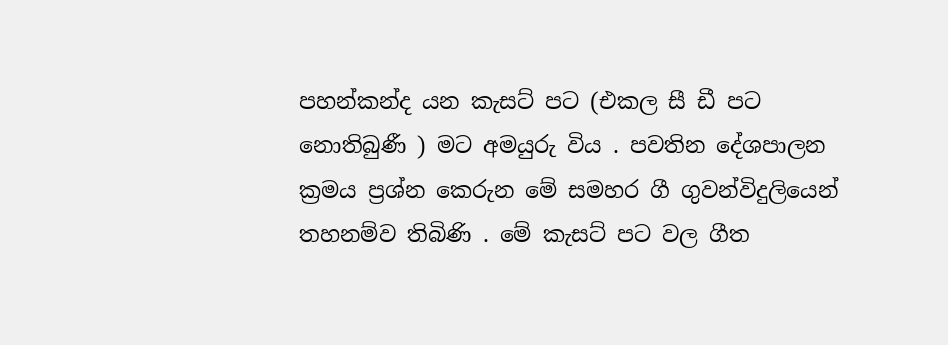පහන්කන්ද යන කැසට් පට (එකල සී ඩී පට නොතිබුණී ) මට අමයුරු විය . පවතින දේශපාලන ක්‍රමය ප්‍රශ්න කෙරුන මේ සමහර ගී ගුවන්විදුලියෙන් තහනම්ව තිබිණි . මේ කැසට් පට වල ගීත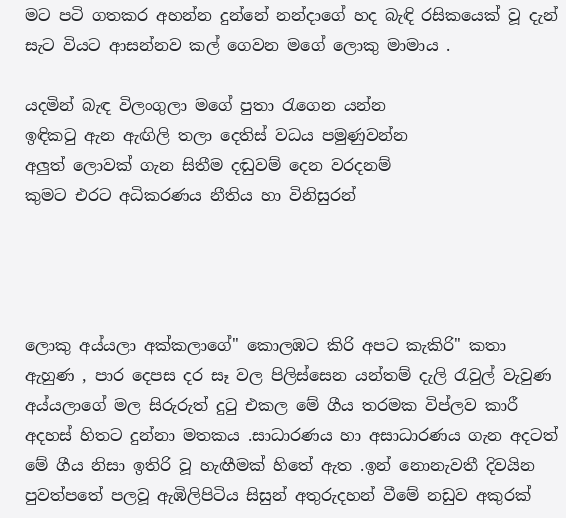මට පටි ගතකර අහන්න දුන්නේ නන්දාගේ හද බැඳි රසිකයෙක් වූ දැන් සැට වියට ආසන්නව කල් ගෙවන මගේ ලොකු මාමාය .

යදමින් බැඳ විලංගුලා මගේ පුතා රැගෙන යන්න
ඉඳිකටු ඇන ඇඟිලි තලා දෙතිස් වධය පමුණුවන්න
අලුත් ලොවක් ගැන සිතීම දඬුවම් දෙන වරදනම්
කුමට එරට අධිකරණය නීතිය හා විනිසුරන්




ලොකු අය්යලා අක්කලාගේ" කොලඹට කිරි අපට කැකිරි" කතා ඇහුණ , පාර දෙපස දර සෑ වල පිලිස්සෙන යන්තම් දැලි රැවුල් වැවුණ අය්යලාගේ මල සිරුරුත් දුටු එකල මේ ගීය තරමක විප්ලව කාරී අදහස් හිතට දුන්නා මතකය .සාධාරණය හා අසාධාරණය ගැන අදටත් මේ ගීය නිසා ඉතිරි වූ හැඟීමක් හිතේ ඇත .ඉන් නොනැවතී දිවයින පුවත්පතේ පලවූ ඇඹිලිපිටිය සිසුන් අතුරුදහන් වීමේ නඩුව අකුරක්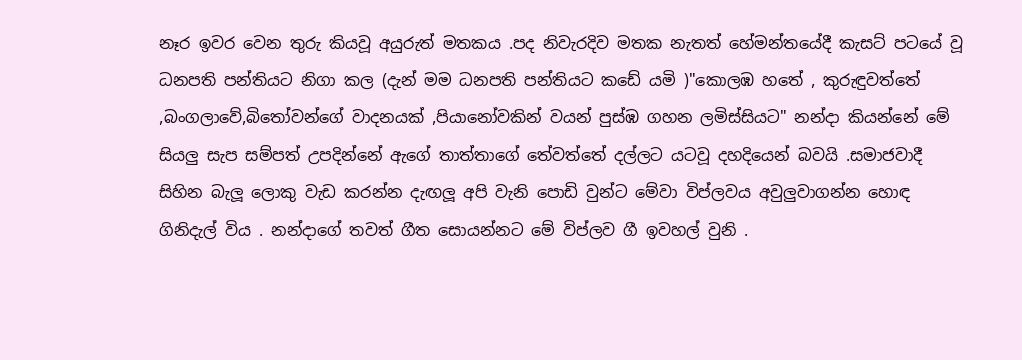නෑර ඉවර වෙන තුරු කියවූ අයුරුත් මතකය .පද නිවැරදිව මතක නැතත් හේමන්තයේදී කැසට් පටයේ වූ ධනපති පන්තියට නිගා කල (දැන් මම ධනපති පන්තියට කඩේ යමි )"කොලඹ හතේ , කුරුඳුවත්තේ ,බංගලාවේ,බිතෝවන්ගේ වාදනයක් ,පියානෝවකින් වයන් පුස්ඹ ගහන ලමිස්සියට" නන්දා කියන්නේ මේ සියලු සැප සම්පත් උපදින්නේ ඇගේ තාත්තාගේ තේවත්තේ දල්ලට යටවූ දහදියෙන් බවයි .සමාජවාදී සිහින බැලූ ලොකු වැඩ කරන්න දැඟලූ අපි වැනි පොඩි වුන්ට මේවා විප්ලවය අවුලුවාගන්න හොඳ ගිනිදැල් විය . නන්දාගේ තවත් ගීත සොයන්නට මේ විප්ලව ගී ඉවහල් වුනි .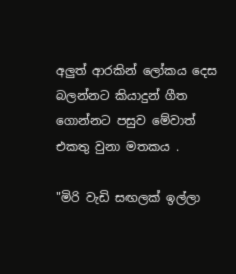අලුත් ආරකින් ලෝකය දෙස බලන්නට කියාදුන් ගීත ගොන්නට පසුව මේවාත් එකතු වුනා මතකය .

"මිරි වැඩි සඟලක් ඉල්ලා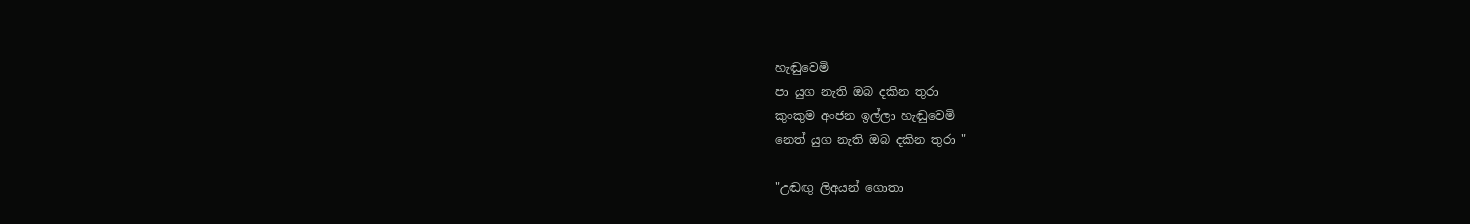හැඬුවෙමි
පා යුග නැති ඔබ දකින තුරා
කුංකුම අංජන ඉල්ලා හැඬුවෙමි
නෙත් යුග නැති ඔබ දකින තුරා "

"උඬඟු ලිඅයන් ගොතා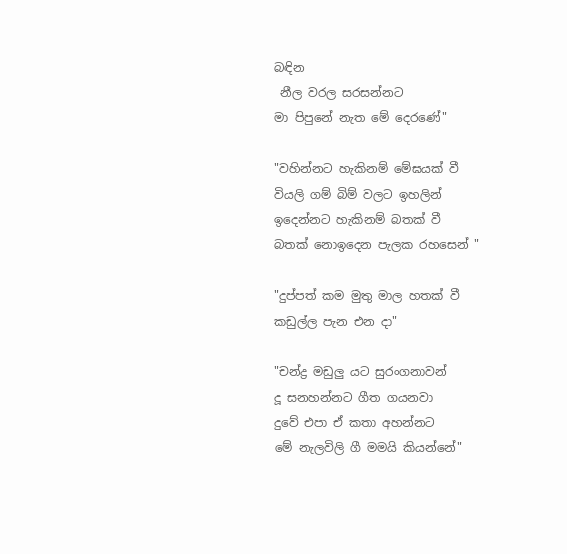බඳින
 නීල වරල සරසන්නට
මා පිපුනේ නැත මේ දෙරණේ"

"වහින්නට හැකිනම් මේඝයක් වී
වියලි ගම් බිම් වලට ඉහලින්
ඉදෙන්නට හැකිනම් බතක් වී
බතක් නොඉදෙන පැලක රහසෙන් "

"දුප්පත් කම මුතු මාල හතක් වී
කඩුල්ල පැන එන දා"

"චන්ද්‍ර මඩුලු යට සුරංගනාවන්
දූ සනහන්නට ගීත ගයනවා
දුවේ එපා ඒ කතා අහන්නට
මේ නැලවිලි ගී මමයි කියන්නේ"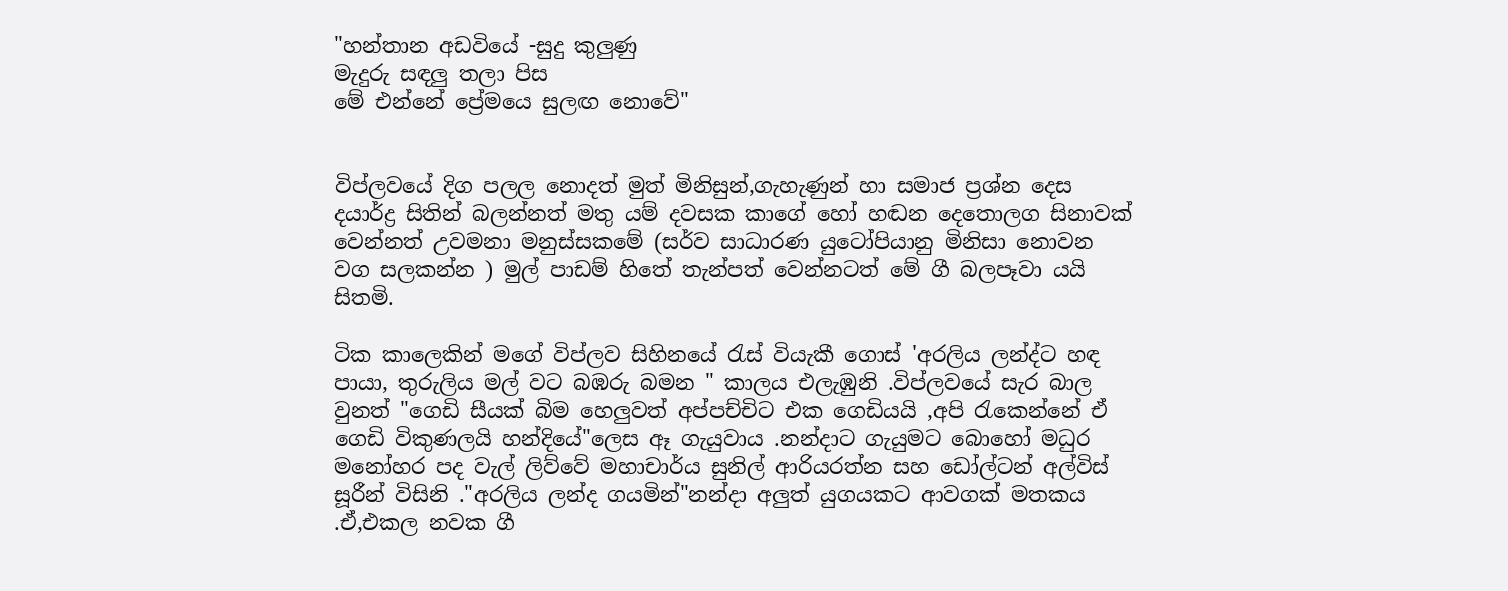"හන්තාන අඩවියේ -සුදු කුලුණු
මැදුරු සඳලු තලා පිස
මේ එන්නේ ප්‍රේමයෙ සුලඟ නොවේ"


විප්ලවයේ දිග පලල නොදත් මුත් මිනිසුන්,ගැහැණුන් හා සමාජ ප්‍රශ්න දෙස දයාර්ද්‍ර සිතින් බලන්නත් මතු යම් දවසක කාගේ හෝ හඬන දෙතොලග සිනාවක් වෙන්නත් උවමනා මනුස්සකමේ (සර්ව සාධාරණ යුටෝපියානු මිනිසා නොවන වග සලකන්න ) මුල් පාඩම් හිතේ තැන්පත් වෙන්නටත් මේ ගී බලපෑවා යයි සිතමි.

ටික කාලෙකින් මගේ විප්ලව සිහිනයේ රැස් වියැකී ගොස් 'අරලිය ලන්ද්ට හඳ පායා, තුරුලිය මල් වට බඹරු බමන " කාලය එලැඹුනි .විප්ලවයේ සැර බාල වුනත් "ගෙඩි සීයක් බිම හෙලුවත් අප්පච්චිට එක ගෙඩියයි ,අපි රැකෙන්නේ ඒ ගෙඩි විකුණලයි හන්දියේ"ලෙස ඈ ගැයුවාය .නන්දාට ගැයුමට බොහෝ මධුර මනෝහර පද වැල් ලිව්වේ මහාචාර්ය සුනිල් ආරියරත්න සහ ඩෝල්ටන් අල්විස් සූරීන් විසිනි ."අරලිය ලන්ද ගයමින්"නන්දා අලුත් යුගයකට ආවගක් මතකය .ඒ,එකල නවක ගී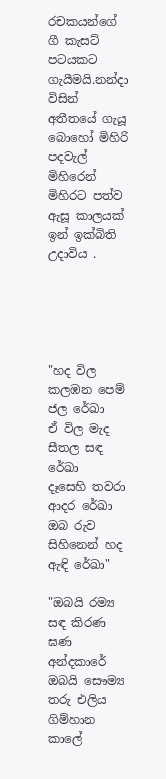රචකයන්ගේ ගී කැසට් පටයකට ගැයීමයි.නන්දා විසින් අතීතයේ ගැයූ බොහෝ මිහිරි පදවැල් මිහිරෙන් මිහිරට පත්ව ඇසූ කාලයක් ඉන් ඉක්බිති උදාවිය .





"හද විල කලඹන පෙම් ජල රේඛා
ඒ විල මැද සීතල සඳ රේඛා
දෑසෙහි තවරා ආදර රේඛා
ඔබ රුව සිහිනෙන් හද ඇඳි රේඛා"

"ඔබයි රම්‍ය සඳ කිරණ ඝණ අන්දකාරේ
ඔබයි සෞම්‍ය තරු එලිය ගිම්හාන කාලේ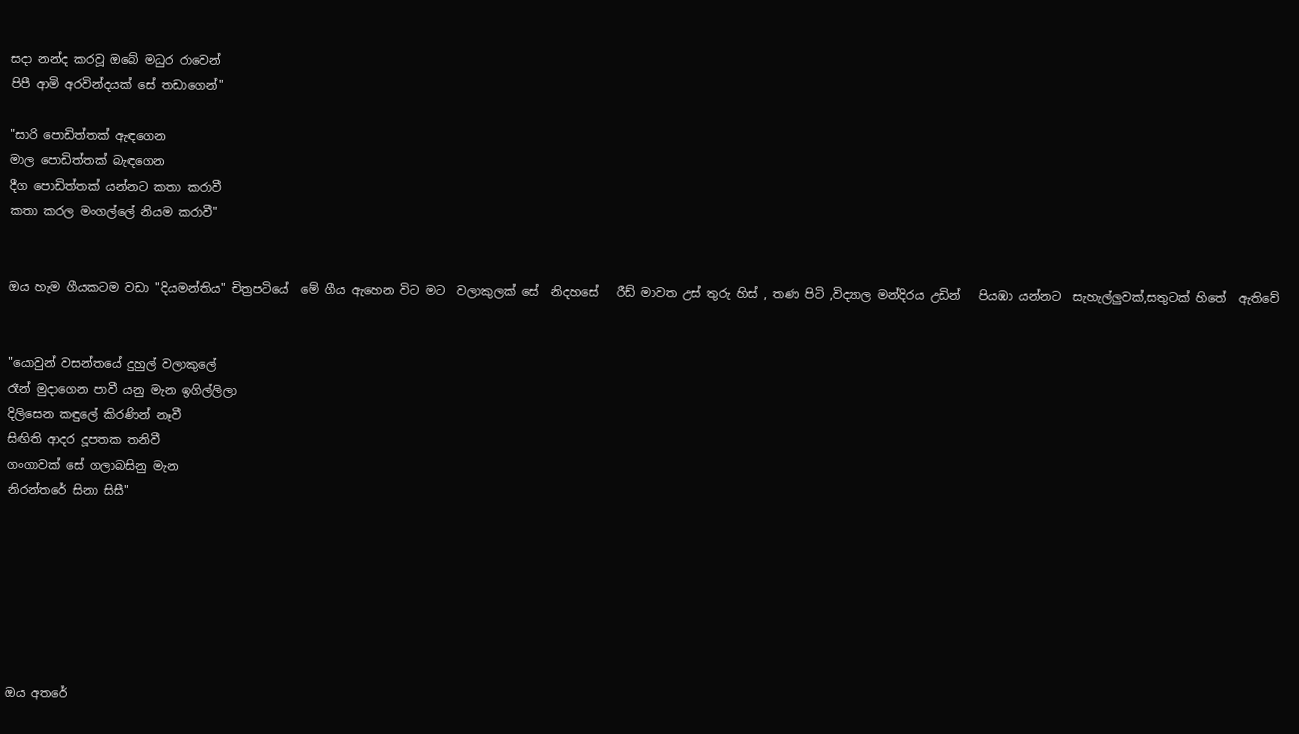සදා නන්ද කරවූ ඔබේ මධුර රාවෙන්
පිපී ආමි අරවින්දයක් සේ තඩාගෙන්"

"සාරි පොඩිත්තක් ඇඳගෙන
මාල පොඩිත්තක් බැඳගෙන
දීග පොඩිත්තක් යන්නට කතා කරාවී
කතා කරල මංගල්ලේ නියම කරාවී"


ඔය හැම ගීයකටම වඩා "දියමන්තිය" චිත්‍රපටියේ  මේ ගීය ඇහෙන විට මට  වලාකුලක් සේ  නිදහසේ   රීඩ් මාවත උස් තුරු හිස් , තණ පිටි ,විද්‍යාල මන්දිරය උඩින්   පියඹා යන්නට  සැහැල්ලුවක්,සතුටක් හිතේ  ඇතිවේ


"යොවුන් වසන්තයේ දුහුල් වලාකුලේ
රෑන් මුදාගෙන පාවී යනු මැන ඉගිල්ලිලා
දිලිසෙන කඳුලේ කිරණින් නෑවී
සිඟිති ආදර දූපතක තනිවී
ගංගාවක් සේ ගලාබසිනු මැන
නිරන්තරේ සිනා සිසී"







ඔය අතරේ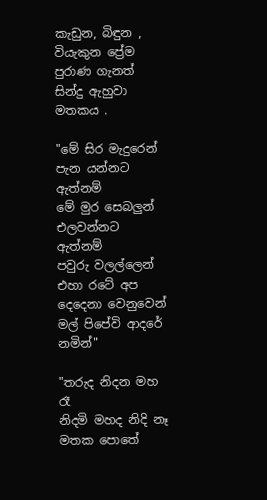කැඩුන, බිඳුන , වියැකුන ප්‍රේම පුරාණ ගැනත් සින්දු ඇහුවා මතකය .

"මේ සිර මැදුරෙන් පැන යන්නට ඇත්නම්
මේ මුර සෙබලුන් එලවන්නට ඇත්නම්
පවුරු වලල්ලෙන් එහා රටේ අප දෙදෙනා වෙනුවෙන්
මල් පිපේවි ආදරේ නමින්"

"තරුද නිදන මහ රෑ
නිදමි මහද නිදි නෑ
මතක පොතේ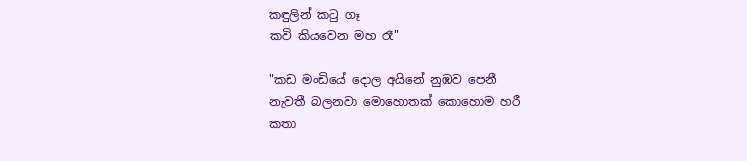කඳුලින් කටු ගෑ
කවි කියවෙන මහ රෑ"

"කඩ මංඩියේ දොල අයිනේ නුඹව පෙනී
නැවතී බලනවා මොහොතක් කොහොම හරී
කතා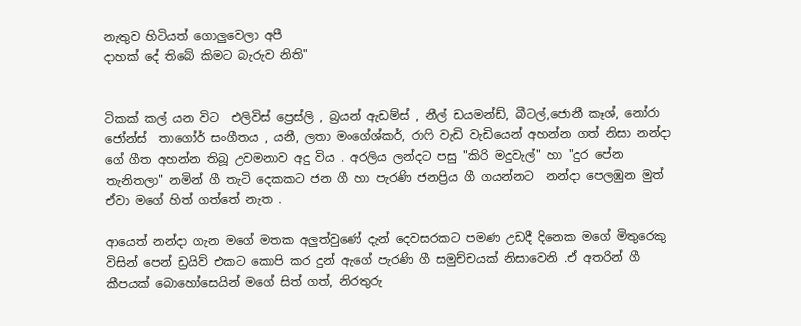නැතුව හිටියත් ගොලුවෙලා අපී
දාහක් දේ තිබේ කිමට බැරුව නිති"


ටිකක් කල් යන විට  එලිවිස් ප්‍රෙස්ලි , බ්‍රයන් ඇඩම්ස් , නීල් ඩයමන්ඩ්, බීටල්,ජොනී කෑශ්, නෝරා ජෝන්ස්  තාගෝර් සංගීතය , යනී, ලතා මංගේශ්කර්, රාෆි වැඩි වැඩියෙන් අහන්න ගත් නිසා නන්දා ගේ ගීත අහන්න තිබූ උවමනාව අදු විය . අරලිය ලන්දට පසු "කිරි මදුවැල්" හා "දුර පේන තැනිතලා" නමින් ගී තැටි දෙකකට ජන ගී හා පැරණි ජනප්‍රිය ගී ගයන්නට  නන්දා පෙලඹුන මුත් ඒවා මගේ හිත් ගත්තේ නැත .

ආයෙත් නන්දා ගැන මගේ මතක අලුත්වුණේ දැන් දෙවසරකට පමණ උඩදී දිනෙක මගේ මිතුරෙකු විසින් පෙන් ඩ්‍රයිව් එකට කොපි කර දුන් ඇගේ පැරණි ගී සමුච්චයක් නිසාවෙනි .ඒ අතරින් ගී කීපයක් බොහෝසෙයින් මගේ සිත් ගත්, නිරතුරු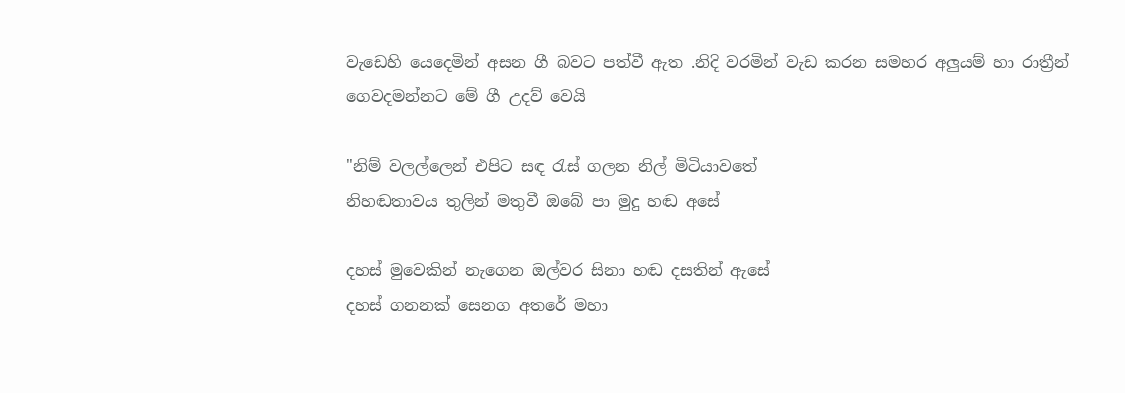වැඩෙහි යෙදෙමින් අසන ගී බවට පත්වී ඇත .නිදි වරමින් වැඩ කරන සමහර අලුයම් හා රාත්‍රීන් ගෙවදමන්නට මේ ගී උදව් වෙයි

"නිම් වලල්ලෙන් එපිට සඳ රැස් ගලන නිල් මිටියාවතේ
නිහඬතාවය තුලින් මතුවී ඔබේ පා මුදු හඬ අසේ

දහස් මුවෙකින් නැගෙන ඔල්වර සිනා හඬ දසතින් ඇසේ
දහස් ගනනක් සෙනග අතරේ මහා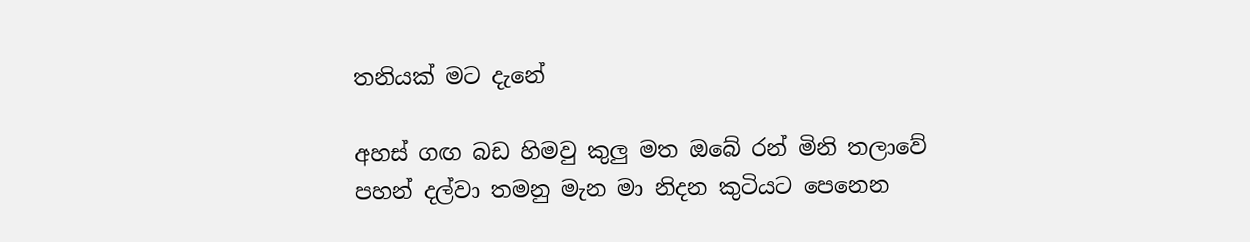තනියක් මට දැනේ

අහස් ගඟ බඩ හිමවු කුලු මත ඔබේ රන් මිනි තලාවේ
පහන් දල්වා තමනු මැන මා නිදන කුටියට පෙනෙන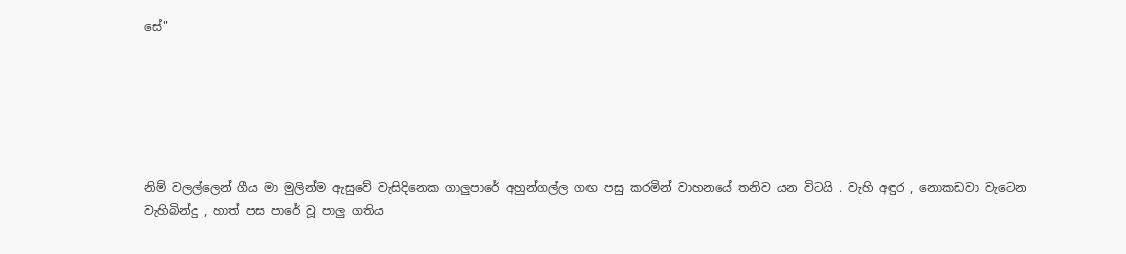සේ"






නිම් වලල්ලෙන් ගීය මා මුලින්ම ඇසුවේ වැසිදිනෙක ගාලුපාරේ අහුන්ගල්ල ගඟ පසු කරමින් වාහනයේ තනිව යන විටයි . වැහි අඳුර , නොකඩවා වැටෙන වැහිබින්දු , හාත් පස පාරේ වූ පාලු ගතිය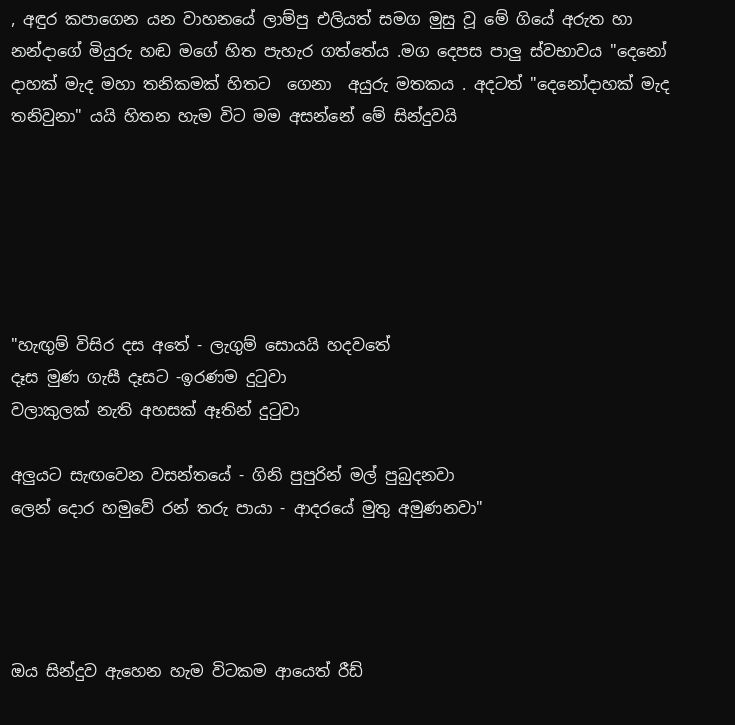, අඳුර කපාගෙන යන වාහනයේ ලාම්පු එලියත් සමග මුසු වූ මේ ගියේ අරුත හා නන්දාගේ මියුරු හඬ මගේ හිත පැහැර ගත්තේය .මග දෙපස පාලු ස්වභාවය "දෙනෝ දාහක් මැද මහා තනිකමක් හිතට  ගෙනා  අයුරු මතකය . අදටත් "දෙනෝදාහක් මැද තනිවුනා" යයි හිතන හැම විට මම අසන්නේ මේ සින්දුවයි






"හැඟුම් විසිර දස අතේ - ලැගුම් සොයයි හදවතේ
දෑස මුණ ගැසී දෑසට -ඉරණම දුටුවා
වලාකුලක් නැති අහසක් ඈතින් දුටුවා

අලුයට සැඟවෙන වසන්තයේ - ගිනි පුපුරින් මල් පුබුදනවා
ලෙන් දොර හමුවේ රන් තරු පායා - ආදරයේ මුතු අමුණනවා"




ඔය සින්දුව ඇහෙන හැම විටකම ආයෙත් රීඩ්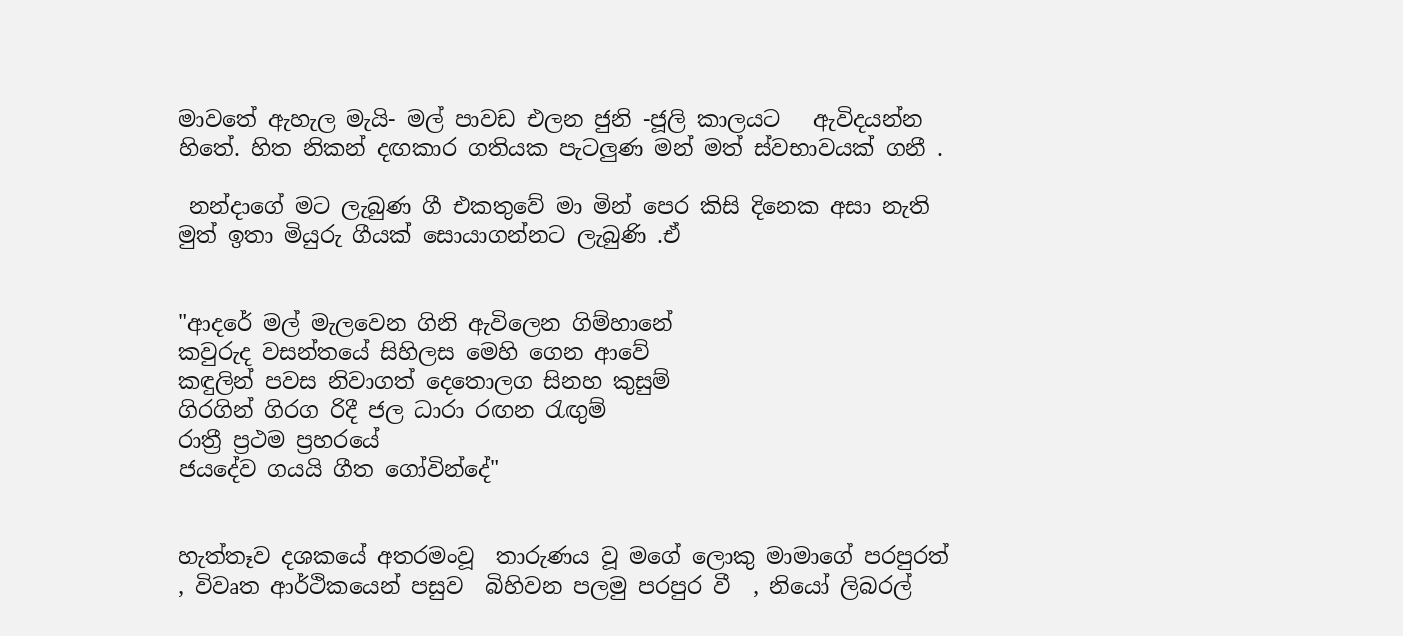මාවතේ ඇහැල මැයි- මල් පාවඩ එලන ජුනි -ජූලි කාලයට   ඇවිදයන්න හිතේ. හිත නිකන් දඟකාර ගතියක පැටලුණ මන් මත් ස්වභාවයක් ගනී .

 නන්දාගේ මට ලැබුණ ගී එකතුවේ මා මින් පෙර කිසි දිනෙක අසා නැති මුත් ඉතා මියුරු ගීයක් සොයාගන්නට ලැබුණි .ඒ


"ආදරේ මල් මැලවෙන ගිනි ඇවිලෙන ගිම්හානේ
කවුරුද වසන්තයේ සිහිලස මෙහි ගෙන ආවේ
කඳුලින් පවස නිවාගත් දෙතොලග සිනහ කුසුම්
ගිරගින් ගිරග රිදී ජල ධාරා රඟන රැඟුම්
රාත්‍රී ප්‍රථම ප්‍රහරයේ
ජයදේව ගයයි ගීත ගෝවින්දේ"


හැත්තෑව දශකයේ අතරමංවූ  තාරුණය වූ මගේ ලොකු මාමාගේ පරපුරත් , විවෘත ආර්ථිකයෙන් පසුව  බිහිවන පලමු පරපුර වී  , නියෝ ලිබරල්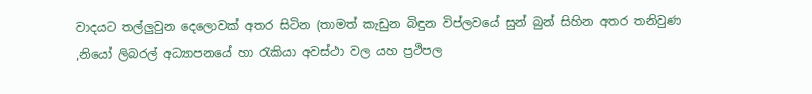වාදයට තල්ලුවුන දෙලොවක් අතර සිටින (තාමත් කැඩුන බිඳුන විප්ලවයේ සුන් බුන් සිහින අතර තනිවුණ ,නියෝ ලිබරල් අධ්‍යාපනයේ හා රැකියා අවස්ථා වල යහ ප්‍රථිපල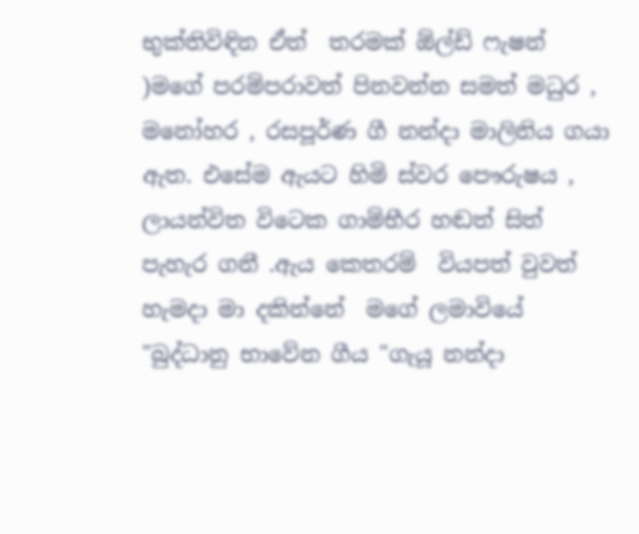භුක්තිවිඳින ඒත්  තරමක් ඕල්ඩ් ෆැෂන් )මගේ පරම්පරාවත් පිනවන්න සමත් මධුර , මනෝහර , රසපූර්ණ ගී නන්දා මාලිනිය ගයා ඇත. එසේම ඇයට හිමි ස්වර පෞරුෂය , ලායන්විත විටෙක ගාම්භීර හඬත් සිත් පැහැර ගනී .ඇය කෙතරම්  වියපත් වුවත් හැමදා මා දකින්නේ  මගේ ලමාවියේ "බුද්ධානු භාවේන ගීය "ගැයූ නන්දා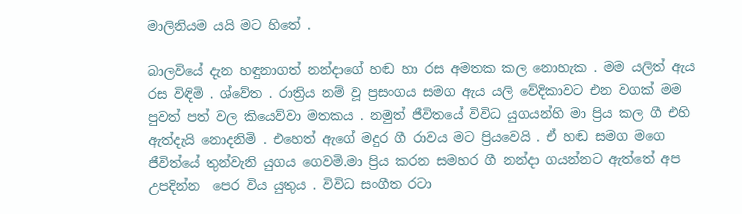මාලිනියම යයි මට හිතේ .

බාලවියේ දැන හඳුනාගත් නන්දාගේ හඬ හා රස අමතක කල නොහැක . මම යලිත් ඇය රස විඳිමි . ශ්වේත . රාත්‍රිය නම් වූ ප්‍රසංගය සමග ඇය යලි වේදිකාවට එන වගක් මම පුවත් පත් වල කියෙව්වා මතකය . නමුත් ජීවිතයේ විවිධ යුගයන්හි මා ප්‍රිය කල ගී එහි ඇත්දැයි නොදනිමි . එහෙත් ඇගේ මදුර ගී රාවය මට ප්‍රියවෙයි . ඒ හඬ සමග මගෙ ජීවිත්යේ තුන්වැනි යුගය ගෙවමි.මා ප්‍රිය කරන සමහර ගී නන්දා ගයන්නට ඇත්තේ අප උපදින්න  පෙර විය යුතුය . විවිධ සංගීත රටා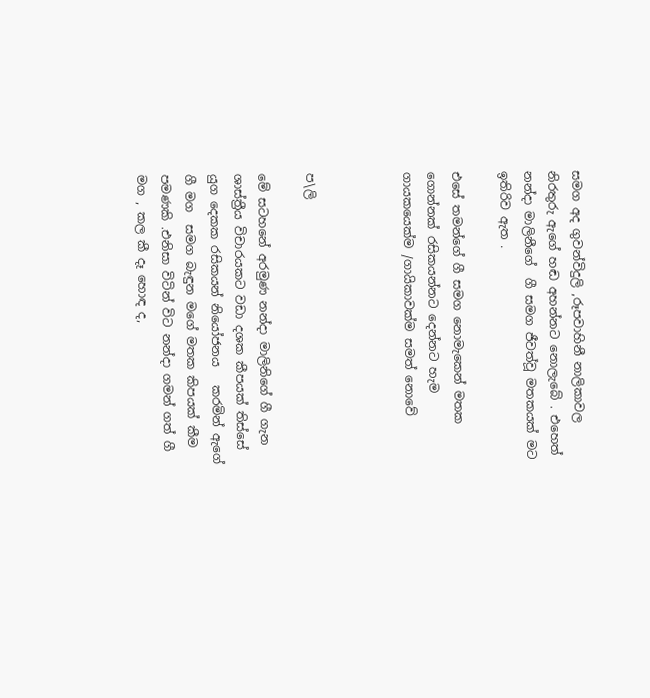සමග අද ගුවන්විදුලි ,රූපවාහිනී නාලිකාවල නිරතුරු ඇගේ හඬ අහන්නට නොලැබේ . එහෙත් නන්දා මාලිනීගේ  ගී සමග ජීවත්වූ මතකයක් මට ඉතිරිව ඇත .

එසේ තමන්ගේ ගී සමග නොමැකෙන් මතක ගොන්නක් රසිකයන්නට දෙන්නට හැම ගායකයෙක්ම /ගායිකාවක්ම සමත් නොවේ



ප\ලි

මේ සටහනේ අරමුණ නන්දා මාලිනිගේ ගී ගැන ශාස්ත්‍රීය විචාරයකට වඩා දශක කීපයක් තිස්සේ යුග දෙකක රසිකයන් නියෝජනය   කරමින් ඇගේ ගී මග  සමග බැඳුන මගේ මතක කිපයක් කීම පමණකි .එනිසා විටින් විට නන්දා ගමන් ගත් ගී මග , කල කී දෑ හොඳ ද,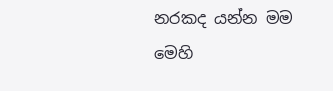නරකද යන්න මම  මෙහි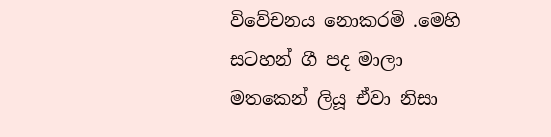විවේචනය නොකරමි .මෙහි සටහන් ගී පද මාලා මතකෙන් ලියූ ඒවා නිසා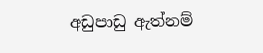අඩුපාඩු ඇත්නම්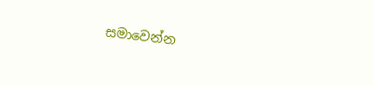සමාවෙන්න